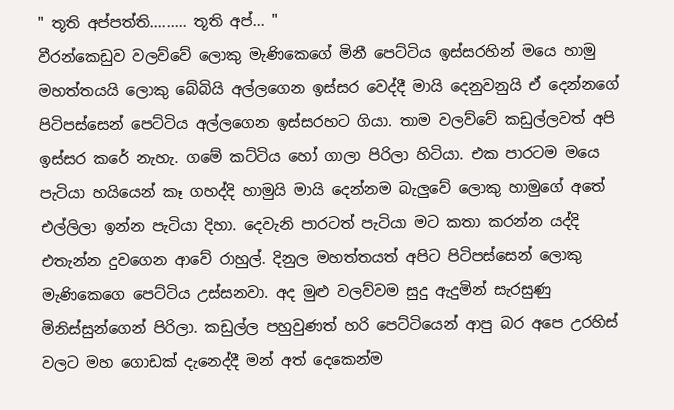" තූති අප්පත්ති......... තූති අප්... "
වීරන්කෙඩුව වලව්වේ ලොකු මැණිකෙගේ මිනී පෙට්ටිය ඉස්සරහින් මයෙ හාමු මහත්තයයි ලොකු බේබියි අල්ලගෙන ඉස්සර වෙද්දී මායි දෙනුවනුයි ඒ දෙන්නගේ පිටිපස්සෙන් පෙට්ටිය අල්ලගෙන ඉස්සරහට ගියා. තාම වලව්වේ කඩුල්ලවත් අපි ඉස්සර කරේ නැහැ. ගමේ කට්ටිය හෝ ගාලා පිරිලා හිටියා. එක පාරටම මයෙ පැටියා හයියෙන් කෑ ගහද්දි හාමුයි මායි දෙන්නම බැලුවේ ලොකු හාමුගේ අතේ එල්ලිලා ඉන්න පැටියා දිහා. දෙවැනි පාරටත් පැටියා මට කතා කරන්න යද්දි එතැන්න දුවගෙන ආවේ රාහුල්. දිනුල මහත්තයත් අපිට පිටිපස්සෙන් ලොකු මැණිකෙගෙ පෙට්ටිය උස්සනවා. අද මුළු වලව්වම සුදු ඇදුමින් සැරසුණු මිනිස්සුන්ගෙන් පිරිලා. කඩුල්ල පහුවුණත් හරි පෙට්ටියෙන් ආපු බර අපෙ උරහිස් වලට මහ ගොඩක් දැනෙද්දී මන් අත් දෙකෙන්ම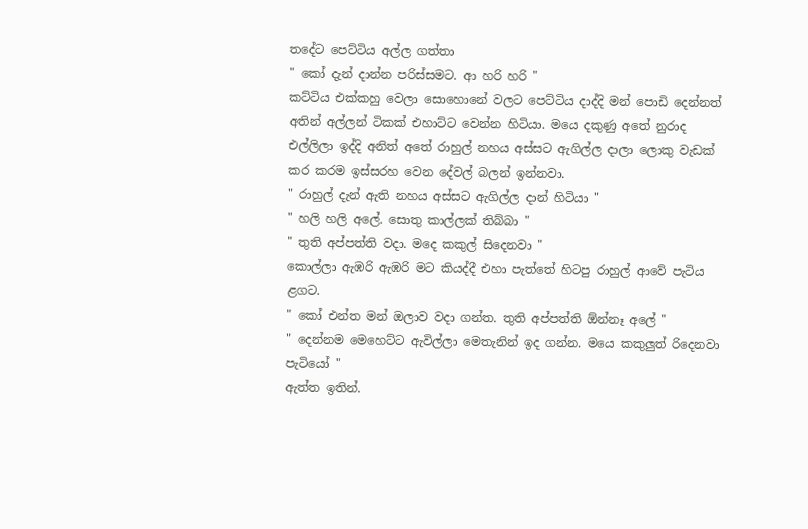තදේට පෙට්ටිය අල්ල ගත්තා
" කෝ දැන් දාන්න පරිස්සමට. ආ හරි හරි "
කට්ටිය එක්කහු වෙලා සොහොනේ වලට පෙට්ටිය දාද්දි මන් පොඩි දෙන්නත් අතින් අල්ලන් ටිකක් එහාට්ට වෙන්න හිටියා. මයෙ දකුණු අතේ නුරාද එල්ලිලා ඉද්දි අනිත් අතේ රාහුල් නහය අස්සට ඇගිල්ල දාලා ලොකු වැඩක් කර කරම ඉස්සරහ වෙන දේවල් බලන් ඉන්නවා.
" රාහුල් දැන් ඇති නහය අස්සට ඇගිල්ල දාන් හිටියා "
" හලි හලි අලේ. සොතු කාල්ලක් තිබ්බා "
" තුති අප්පත්ති වදා. මදෙ කකුල් සිදෙනවා "
කොල්ලා ඇඹරි ඇඹරි මට කියද්දී එහා පැත්තේ හිටපු රාහුල් ආවේ පැටිය ළගට.
" කෝ එන්ත මන් ඔලාව වදා ගන්ත. තුති අප්පත්ති ඕන්නෑ අලේ "
" දෙන්නම මෙහෙට්ට ඇවිල්ලා මෙතැනින් ඉද ගන්න. මයෙ කකුලුත් රිදෙනවා පැටියෝ "
ඇත්ත ඉතින්.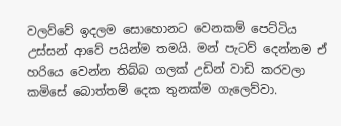වලව්වේ ඉදලම සොහොනට වෙනකම් පෙට්ටිය උස්සන් ආවේ පයින්ම තමයි. මන් පැටව් දෙන්නම ඒ හරියෙ වෙන්න තිබ්බ ගලක් උඩින් වාඩි කරවලා කමිසේ බොත්තම් දෙක තුනක්ම ගැලෙව්වා.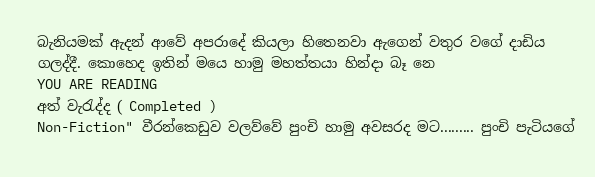බැනියමක් ඇදන් ආවේ අපරාදේ කියලා හිතෙනවා ඇගෙන් වතුර වගේ දාඩිය ගලද්දී. කොහෙද ඉතින් මයෙ හාමු මහත්තයා හින්දා බෑ නෙ
YOU ARE READING
අත් වැරැද්ද ( Completed )
Non-Fiction" වීරන්කෙඩුව වලව්වේ පුංචි හාමු අවසරද මට......... පුංචි පැටියගේ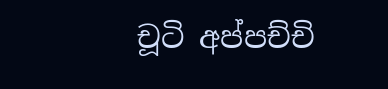චූටි අප්පච්චි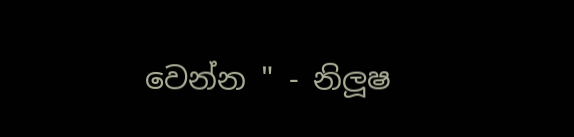වෙන්න " - නිලූෂ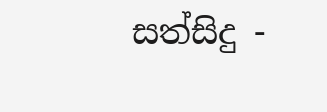සත්සිදු -